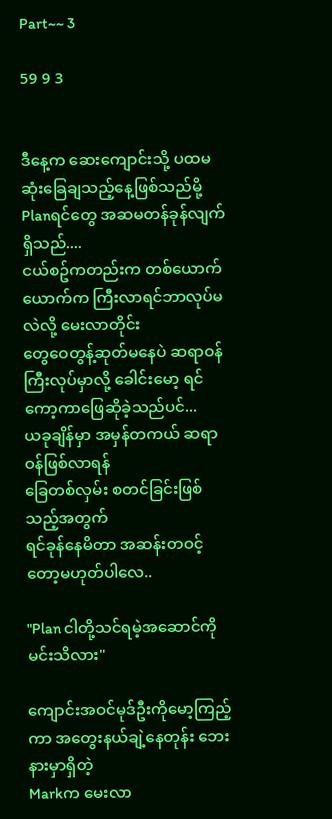Part~~ 3

59 9 3


ဒီနေ့က ဆေးကျောင်းသို့ ပထမဆုံးခြေချသည့်နေ့ဖြစ်သည်မို့
Planရင်တွေ အဆမတန်ခုန်လျက်ရှိသည်....
ငယ်စဥ်ကတည်းက တစ်ယောက်ယောက်က ကြီးလာရင်ဘာလုပ်မလဲလို့ မေးလာတိုင်း
တွေဝေတွန့်ဆုတ်မနေပဲ ဆရာဝန်ကြီးလုပ်မှာလို့ ခေါင်းမော့ ရင်ကော့ကာဖြေဆိုခဲ့သည်ပင်...
ယခုချိန်မှာ အမှန်တကယ် ဆရာဝန်ဖြစ်လာရန်
ခြေတစ်လှမ်း စတင်ခြင်းဖြစ်သည့်အတွက်
ရင်ခုန်နေမိတာ အဆန်းတဝင့်တော့မဟုတ်ပါလေ..

"Plan ငါတို့သင်ရမဲ့အဆောင်ကို မင်းသိလား"

ကျောင်းအဝင်မုဒ်ဦးကိုမော့ကြည့်ကာ အတွေးနယ်ချဲ့နေတုန်း ဘေးနားမှာရှိတဲ့
Markက မေးလာ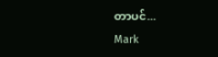တာပင်...
Mark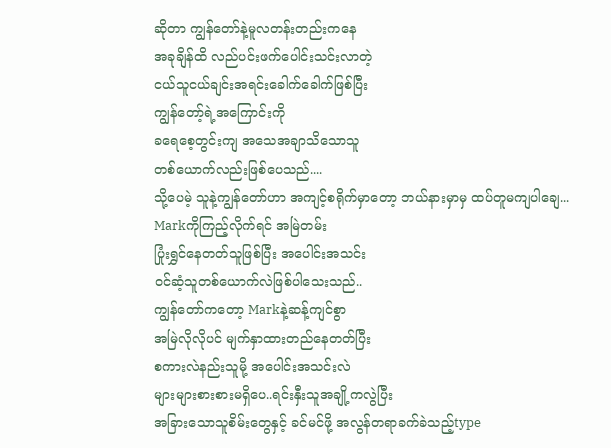ဆိုတာ ကျွန်တော်နဲ့မူလတန်းတည်းကနေ
အခုချိန်ထိ လည်ပင်းဖက်ပေါင်းသင်းလာတဲ့
ငယ်သူငယ်ချင်းအရင်းခေါက်ခေါက်ဖြစ်ပြီး
ကျွန်တော့်ရဲ့အကြောင်းကို
ခရေစေ့တွင်းကျ အသေအချာသိသောသူ
တစ်ယောက်လည်းဖြစ်ပေသည်....
သို့ပေမဲ့ သူနဲ့ကျွန်တော်ဟာ အကျင့်စရိုက်မှာတော့ ဘယ်နားမှာမှ ထပ်တူမကျပါချေ...
Markကိုကြည့်လိုက်ရင် အမြဲတမ်း
ပြုံးရွှင်နေတတ်သူဖြစ်ပြီး အပေါင်းအသင်း
ဝင်ဆံ့သူတစ်ယောက်လဲဖြစ်ပါသေးသည်..
ကျွန်တော်ကတော့ Markနဲ့ဆန့်ကျင်စွာ
အမြဲလိုလိုပင် မျက်နှာထားတည်နေတတ်ပြီး
စကားလဲနည်းသူမို့ အပေါင်းအသင်းလဲ
များများစားစားမရှိပေ..ရင်းနှီးသူအချို့ကလွဲပြီး
အခြားသောသူစိမ်းတွေနှင့် ခင်မင်ဖို့ အလွန်တရာခက်ခဲသည့်type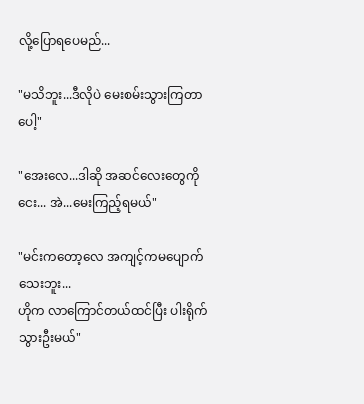လို့ပြောရပေမည်...

"မသိဘူး...ဒီလိုပဲ မေးစမ်းသွားကြတာပေါ့"

"အေးလေ...ဒါဆို အဆင်လေးတွေကိုငေး... အဲ...မေးကြည့်ရမယ်"

"မင်းကတော့လေ အကျင့်ကမပျောက်သေးဘူး...
ဟိုက လာကြောင်တယ်ထင်ပြီး ပါးရိုက်သွားဦးမယ်"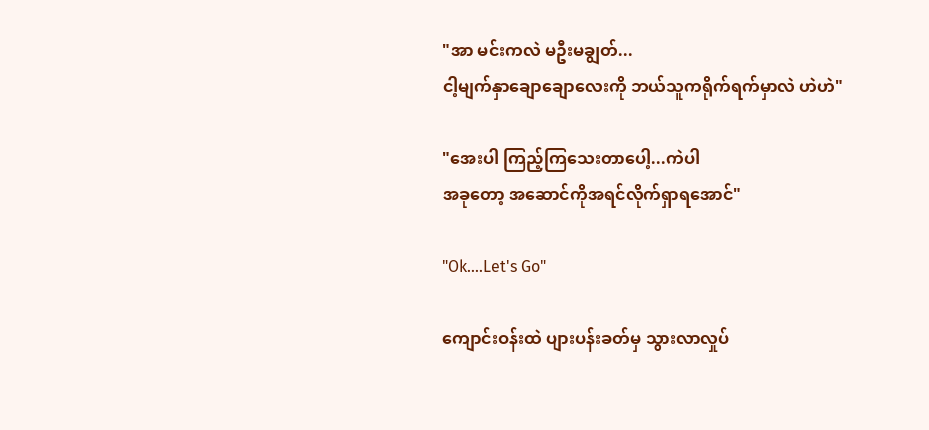"အာ မင်းကလဲ မဦးမချွတ်...
ငါ့မျက်နှာချောချောလေးကို ဘယ်သူကရိုက်ရက်မှာလဲ ဟဲဟဲ"

"အေးပါ ကြည့်ကြသေးတာပေါ့...ကဲပါ
အခုတော့ အဆောင်ကိုအရင်လိုက်ရှာရအောင်"

"Ok....Let's Go"

ကျောင်းဝန်းထဲ ပျားပန်းခတ်မှ သွားလာလှုပ်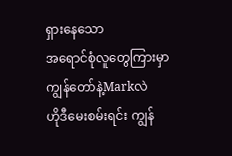ရှားနေသော
အရောင်စုံလူတွေကြားမှာ ကျွန်တော်နဲ့Markလဲ
ဟိုဒီမေးစမ်းရင်း ကျွန်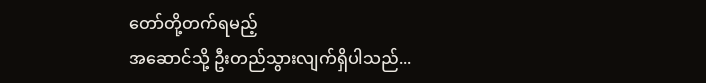တော်တို့တက်ရမည့်
အဆောင်သို့ ဦးတည်သွားလျက်ရှိပါသည်...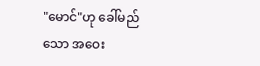"မောင်"ဟု ခေါ်မည်သော အဝေး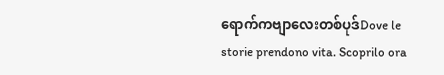ရောက်ကဗျာလေးတစ်ပုဒ်Dove le storie prendono vita. Scoprilo ora